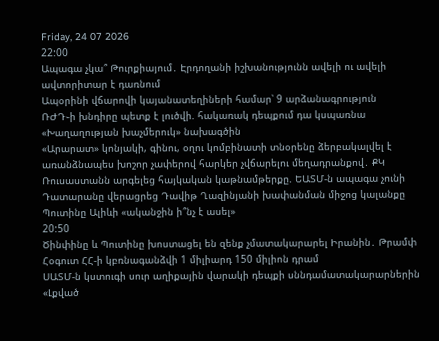Friday, 24 07 2026
22:00
Ապագա չկա՞ Թուրքիայում․ Էրդողանի իշխանությունն ավելի ու ավելի ավտորիտար է դառնում
Ապօրինի վճարովի կայանատեղիների համար՝ 9 արձանագրություն
ՌԺԴ֊ի խնդիրը պետք է լուծվի. հակառակ դեպքում դա կսպառնա «Խաղաղության խաչմերուկ» նախագծին
«Արարատ» կոնյակի, գինու, օղու կոմբինատի տնօրենը ձերբակալվել է առանձնապես խոշոր չափերով հարկեր չվճարելու մեղադրանքով․ ՔԿ
Ռուսաստանն արգելեց հայկական կաթնամթերքը. ԵԱՏՄ-ն ապագա չունի
Դատարանը վերացրեց Դավիթ Ղազինյանի խափանման միջոց կալանքը
Պուտինը Ալիևի «ականջին ի՞նչ է ասել»
20:50
Ծինփինը և Պուտինը խոստացել են զենք չմատակարարել Իրանին․ Թրամփ
Հօգուտ ՀՀ-ի կբռնագանձվի 1 միլիարդ 150 միլիոն դրամ
ՍԱՏՄ-ն կստուգի սուր աղիքային վարակի դեպքի սննդամատակարարներին
«Լքված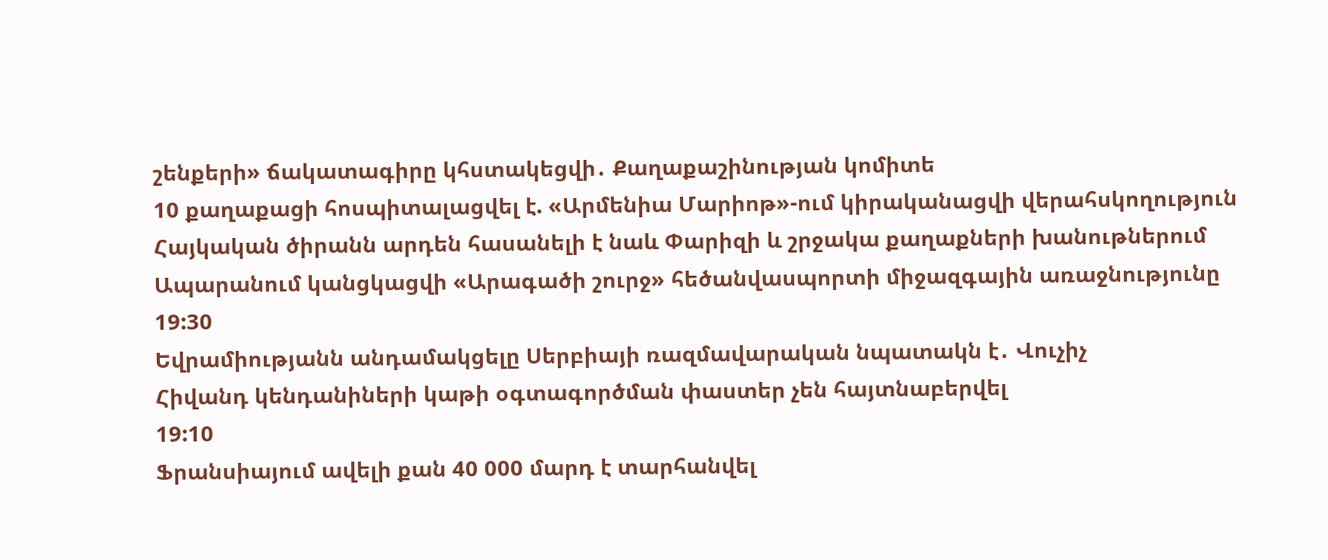շենքերի» ճակատագիրը կհստակեցվի․ Քաղաքաշինության կոմիտե
10 քաղաքացի հոսպիտալացվել է. «Արմենիա Մարիոթ»-ում կիրականացվի վերահսկողություն
Հայկական ծիրանն արդեն հասանելի է նաև Փարիզի և շրջակա քաղաքների խանութներում
Ապարանում կանցկացվի «Արագածի շուրջ» հեծանվասպորտի միջազգային առաջնությունը
19:30
Եվրամիությանն անդամակցելը Սերբիայի ռազմավարական նպատակն է․ Վուչիչ
Հիվանդ կենդանիների կաթի օգտագործման փաստեր չեն հայտնաբերվել
19:10
Ֆրանսիայում ավելի քան 40 000 մարդ է տարհանվել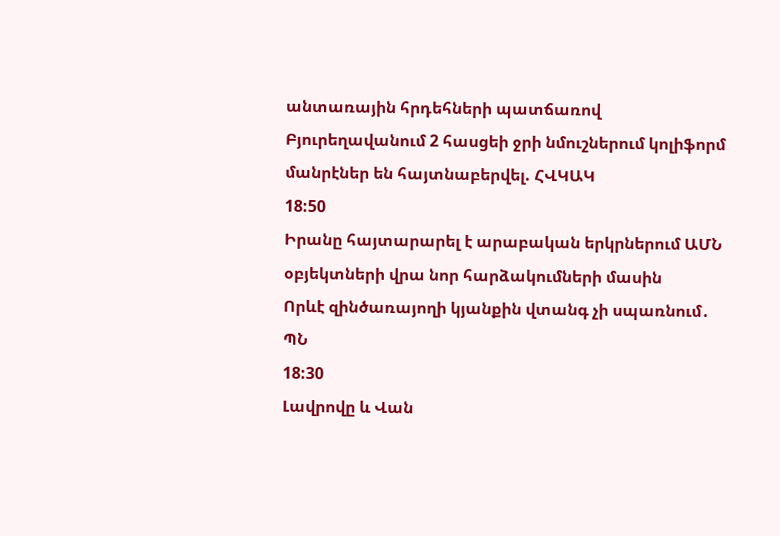անտառային հրդեհների պատճառով
Բյուրեղավանում 2 հասցեի ջրի նմուշներում կոլիֆորմ մանրէներ են հայտնաբերվել. ՀՎԿԱԿ
18:50
Իրանը հայտարարել է արաբական երկրներում ԱՄՆ օբյեկտների վրա նոր հարձակումների մասին
Որևէ զինծառայողի կյանքին վտանգ չի սպառնում․ ՊՆ
18:30
Լավրովը և Վան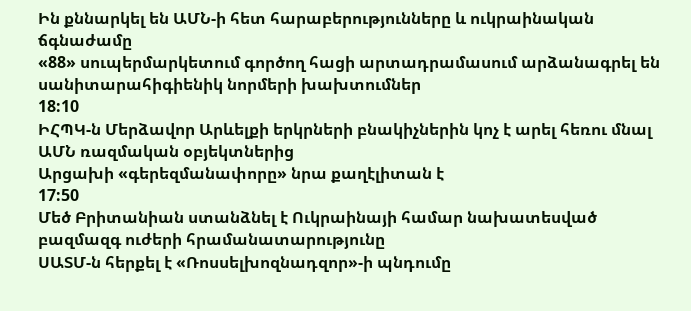Ին քննարկել են ԱՄՆ-ի հետ հարաբերությունները և ուկրաինական ճգնաժամը
«88» սուպերմարկետում գործող հացի արտադրամասում արձանագրել են սանիտարահիգիենիկ նորմերի խախտումներ
18:10
ԻՀՊԿ-ն Մերձավոր Արևելքի երկրների բնակիչներին կոչ է արել հեռու մնալ ԱՄՆ ռազմական օբյեկտներից
Արցախի «գերեզմանափորը» նրա քաղէլիտան է
17:50
Մեծ Բրիտանիան ստանձնել է Ուկրաինայի համար նախատեսված բազմազգ ուժերի հրամանատարությունը
ՍԱՏՄ-ն հերքել է «Ռոսսելխոզնադզոր»-ի պնդումը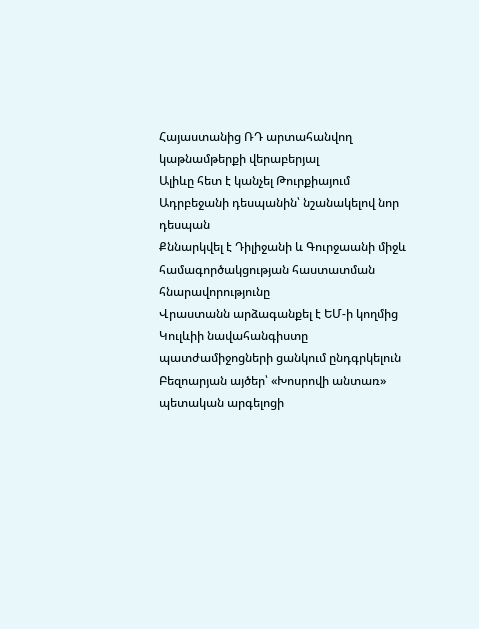Հայաստանից ՌԴ արտահանվող կաթնամթերքի վերաբերյալ
Ալիևը հետ է կանչել Թուրքիայում Ադրբեջանի դեսպանին՝ նշանակելով նոր դեսպան
Քննարկվել է Դիլիջանի և Գուրջաանի միջև համագործակցության հաստատման հնարավորությունը
Վրաստանն արձագանքել է ԵՄ-ի կողմից Կուլևիի նավահանգիստը պատժամիջոցների ցանկում ընդգրկելուն
Բեզոարյան այծեր՝ «Խոսրովի անտառ» պետական արգելոցի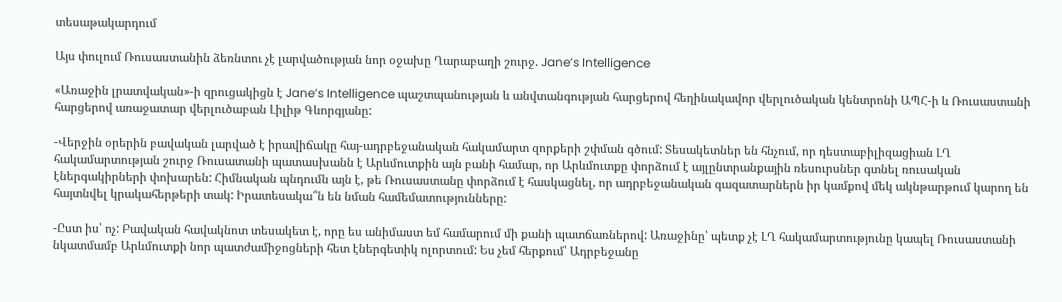տեսաթակարդում

Այս փուլում Ռուսաստանին ձեռնտու չէ լարվածության նոր օջախը Ղարաբաղի շուրջ. Jane’s Intelligence

«Առաջին լրատվական»-ի զրուցակիցն է Jane’s Intelligence պաշտպանության և անվտանգության հարցերով հեղինակավոր վերլուծական կենտրոնի ԱՊՀ-ի և Ռուսաստանի հարցերով առաջատար վերլուծաբան Լիլիթ Գևորգյանը:

-Վերջին օրերին բավական լարված է իրավիճակը հայ-ադրբեջանական հակամարտ զորքերի շփման գծում: Տեսակետներ են հնչում, որ դեստաբիլիզացիան ԼՂ հակամարտության շուրջ Ռուսատանի պատասխանն է Արևմուտքին այն բանի համար, որ Արևմուտքը փորձում է այլընտրանքային ռեսուրսներ գտնել ռուսական էներգակիրների փոխարեն: Հիմնական պնդումն այն է, թե Ռուսաստանը փորձում է հասկացնել, որ ադրբեջանական գազատարներն իր կամքով մեկ ակնթարթում կարող են հայտնվել կրակահերթերի տակ: Իրատեսակա՞ն են նման համեմատությունները:

-Ըստ իս՝ ոչ: Բավական հավակնոտ տեսակետ է, որը ես անիմաստ եմ համարում մի քանի պատճառներով: Առաջինը՝ պետք չէ ԼՂ հակամարտությունը կապել Ռուսաստանի նկատմամբ Արևմուտքի նոր պատժամիջոցների հետ էներգետիկ ոլորտում: Ես չեմ հերքում՝ Ադրբեջանը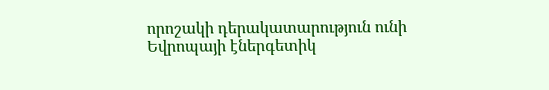որոշակի դերակատարություն ունի Եվրոպայի էներգետիկ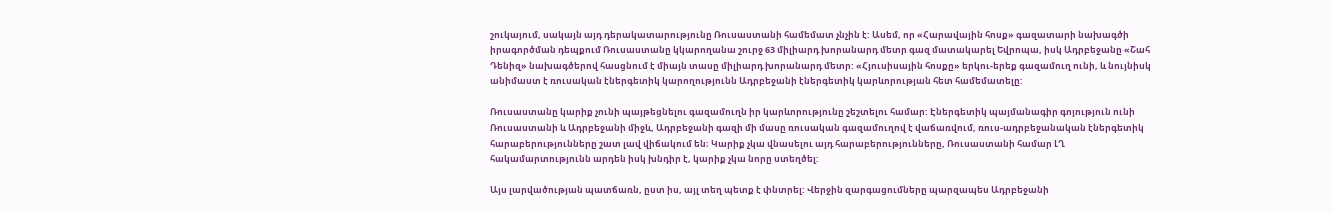շուկայում, սակայն այդ դերակատարությունը Ռուսաստանի համեմատ չնչին է: Ասեմ, որ «Հարավային հոսք» գազատարի նախագծի իրագործման դեպքում Ռուսաստանը կկարողանա շուրջ 63 միլիարդ խորանարդ մետր գազ մատակարել Եվրոպա, իսկ Ադրբեջանը «Շահ Դենիզ» նախագծերով հասցնում է միայն տասը միլիարդ խորանարդ մետր: «Հյուսիսային հոսքը» երկու-երեք գազամուղ ունի, և նույնիսկ անիմաստ է ռուսական էներգետիկ կարողությունն Ադրբեջանի էներգետիկ կարևորության հետ համեմատելը:

Ռուսաստանը կարիք չունի պայթեցնելու գազամուղն իր կարևորությունը շեշտելու համար: Էներգետիկ պայմանագիր գոյություն ունի Ռուսաստանի և Ադրբեջանի միջև, Ադրբեջանի գազի մի մասը ռուսական գազամուղով է վաճառվում, ռուս-ադրբեջանական էներգետիկ հարաբերությունները շատ լավ վիճակում են։ Կարիք չկա վնասելու այդ հարաբերությունները, Ռուսաստանի համար ԼՂ հակամարտությունն արդեն իսկ խնդիր է, կարիք չկա նորը ստեղծել:

Այս լարվածության պատճառն, ըստ իս, այլ տեղ պետք է փնտրել: Վերջին զարգացումները պարզապես Ադրբեջանի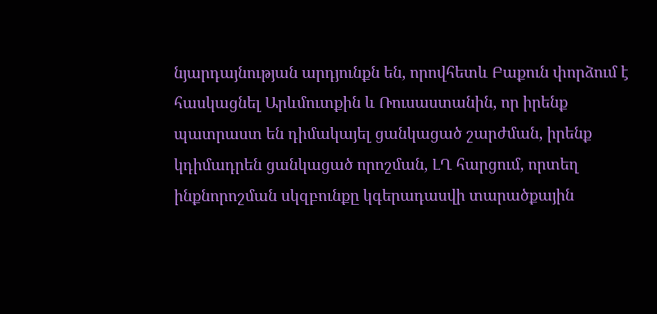նյարդայնության արդյունքն են, որովհետև Բաքուն փորձում է հասկացնել Արևմուտքին և Ռուսաստանին, որ իրենք պատրաստ են դիմակայել ցանկացած շարժման, իրենք կդիմադրեն ցանկացած որոշման, ԼՂ հարցում, որտեղ ինքնորոշման սկզբունքը կգերադասվի տարածքային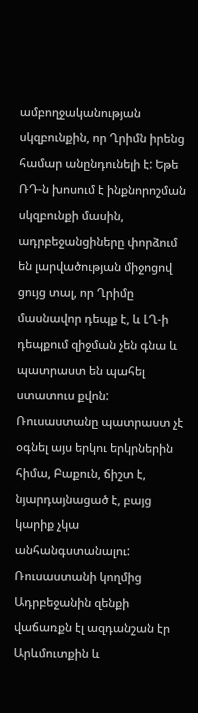ամբողջականության սկզբունքին, որ Ղրիմն իրենց համար անընդունելի է: Եթե ՌԴ-ն խոսում է ինքնորոշման սկզբունքի մասին, ադրբեջանցիները փորձում են լարվածության միջոցով ցույց տալ, որ Ղրիմը մասնավոր դեպք է, և ԼՂ-ի դեպքում զիջման չեն գնա և պատրաստ են պահել ստատուս քվոն: Ռուսաստանը պատրաստ չէ օգնել այս երկու երկրներին հիմա, Բաքուն, ճիշտ է, նյարդայնացած է, բայց կարիք չկա անհանգստանալու: Ռուսաստանի կողմից Ադրբեջանին զենքի վաճառքն էլ ազդանշան էր Արևմուտքին և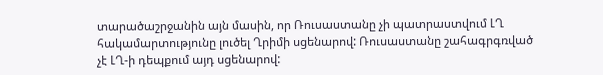տարածաշրջանին այն մասին, որ Ռուսաստանը չի պատրաստվում ԼՂ հակամարտությունը լուծել Ղրիմի սցենարով: Ռուսաստանը շահագրգռված չէ ԼՂ-ի դեպքում այդ սցենարով: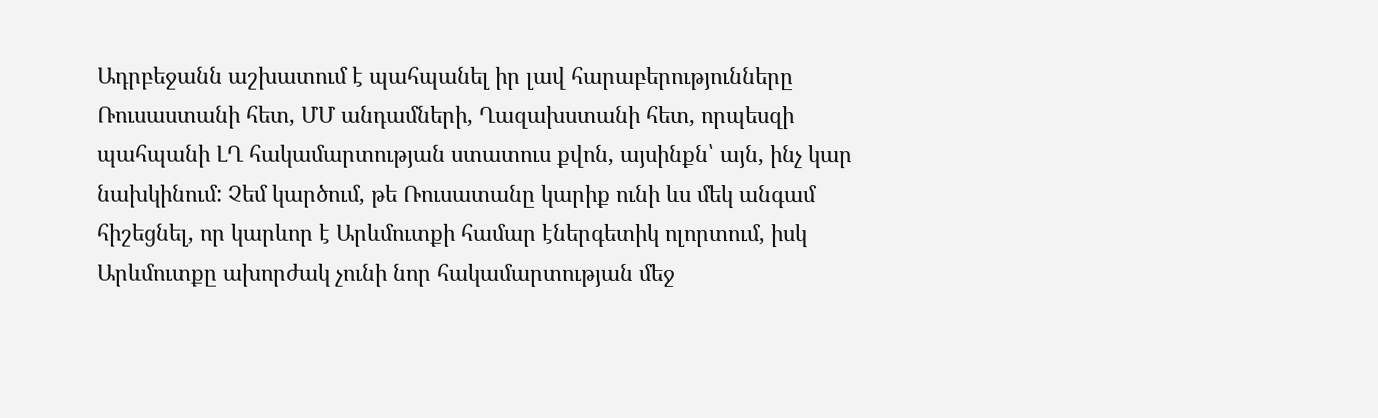Ադրբեջանն աշխատում է պահպանել իր լավ հարաբերությունները Ռուսաստանի հետ, ՄՄ անդամների, Ղազախստանի հետ, որպեսզի պահպանի ԼՂ հակամարտության ստատուս քվոն, այսինքն՝ այն, ինչ կար նախկինում: Չեմ կարծում, թե Ռուսատանը կարիք ունի ևս մեկ անգամ հիշեցնել, որ կարևոր է Արևմուտքի համար էներգետիկ ոլորտում, իսկ Արևմուտքը ախորժակ չունի նոր հակամարտության մեջ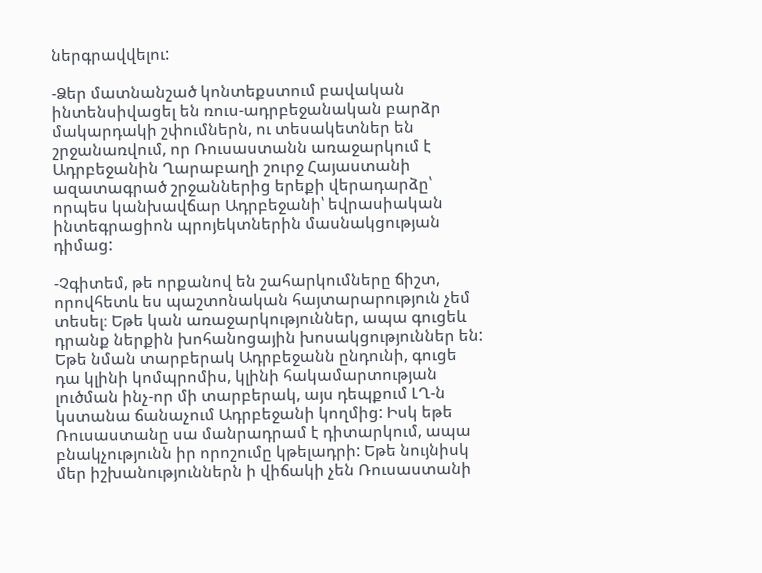ներգրավվելու:

-Ձեր մատնանշած կոնտեքստում բավական ինտենսիվացել են ռուս-ադրբեջանական բարձր մակարդակի շփումներն, ու տեսակետներ են շրջանառվում, որ Ռուսաստանն առաջարկում է Ադրբեջանին Ղարաբաղի շուրջ Հայաստանի ազատագրած շրջաններից երեքի վերադարձը՝ որպես կանխավճար Ադրբեջանի՝ եվրասիական ինտեգրացիոն պրոյեկտներին մասնակցության դիմաց:

-Չգիտեմ, թե որքանով են շահարկումները ճիշտ, որովհետև ես պաշտոնական հայտարարություն չեմ տեսել։ Եթե կան առաջարկություններ, ապա գուցեև դրանք ներքին խոհանոցային խոսակցություններ են: Եթե նման տարբերակ Ադրբեջանն ընդունի, գուցե դա կլինի կոմպրոմիս, կլինի հակամարտության լուծման ինչ-որ մի տարբերակ, այս դեպքում ԼՂ-ն կստանա ճանաչում Ադրբեջանի կողմից: Իսկ եթե Ռուսաստանը սա մանրադրամ է դիտարկում, ապա բնակչությունն իր որոշումը կթելադրի: Եթե նույնիսկ մեր իշխանություններն ի վիճակի չեն Ռուսաստանի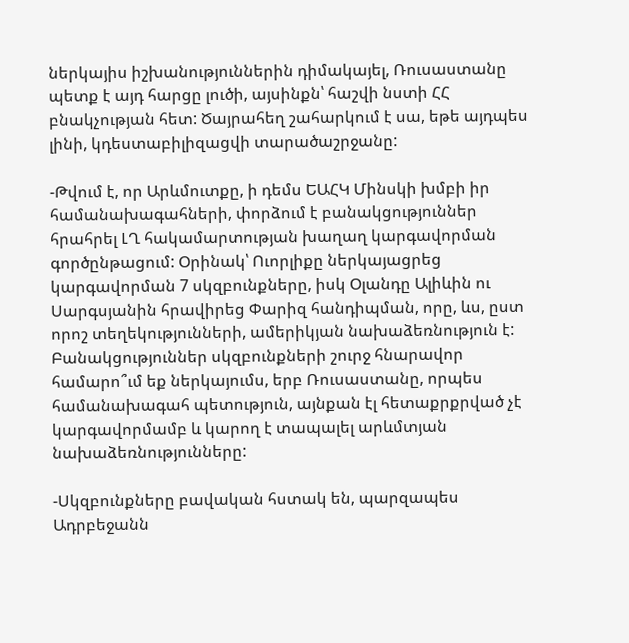ներկայիս իշխանություններին դիմակայել, Ռուսաստանը պետք է այդ հարցը լուծի, այսինքն՝ հաշվի նստի ՀՀ բնակչության հետ: Ծայրահեղ շահարկում է սա, եթե այդպես լինի, կդեստաբիլիզացվի տարածաշրջանը:

-Թվում է, որ Արևմուտքը, ի դեմս ԵԱՀԿ Մինսկի խմբի իր համանախագահների, փորձում է բանակցություններ հրահրել ԼՂ հակամարտության խաղաղ կարգավորման գործընթացում: Օրինակ՝ Ուորլիքը ներկայացրեց կարգավորման 7 սկզբունքները, իսկ Օլանդը Ալիևին ու Սարգսյանին հրավիրեց Փարիզ հանդիպման, որը, ևս, ըստ որոշ տեղեկությունների, ամերիկյան նախաձեռնություն է: Բանակցություններ սկզբունքների շուրջ հնարավոր համարո՞ւմ եք ներկայումս, երբ Ռուսաստանը, որպես համանախագահ պետություն, այնքան էլ հետաքրքրված չէ կարգավորմամբ և կարող է տապալել արևմտյան նախաձեռնությունները:

-Սկզբունքները բավական հստակ են, պարզապես Ադրբեջանն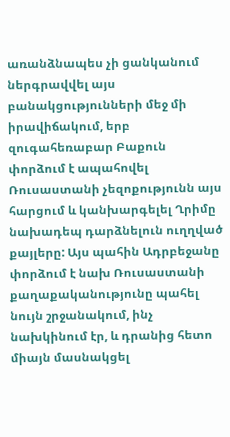առանձնապես չի ցանկանում ներգրավվել այս բանակցությունների մեջ մի իրավիճակում, երբ զուգահեռաբար Բաքուն փորձում է ապահովել Ռուսաստանի չեզոքությունն այս հարցում և կանխարգելել Ղրիմը նախադեպ դարձնելուն ուղղված քայլերը: Այս պահին Ադրբեջանը փորձում է նախ Ռուսաստանի քաղաքականությունը պահել նույն շրջանակում, ինչ նախկինում էր, և դրանից հետո միայն մասնակցել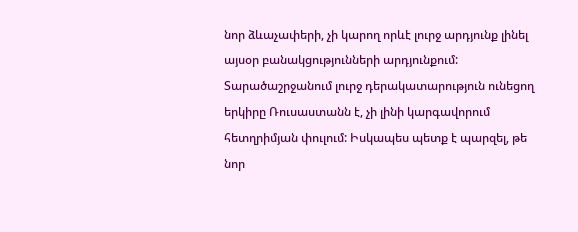նոր ձևաչափերի, չի կարող որևէ լուրջ արդյունք լինել այսօր բանակցությունների արդյունքում: Տարածաշրջանում լուրջ դերակատարություն ունեցող երկիրը Ռուսաստանն է, չի լինի կարգավորում հետղրիմյան փուլում: Իսկապես պետք է պարզել, թե նոր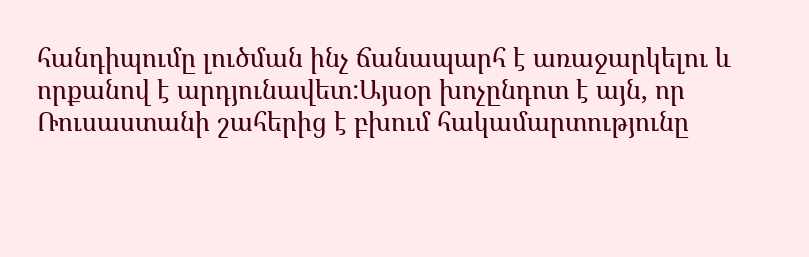հանդիպումը լուծման ինչ ճանապարհ է առաջարկելու և որքանով է արդյունավետ:Այսօր խոչընդոտ է այն, որ Ռուսաստանի շահերից է բխում հակամարտությունը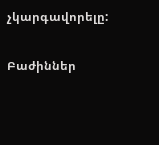չկարգավորելը:

Բաժիններ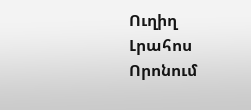Ուղիղ
Լրահոս
Որոնում